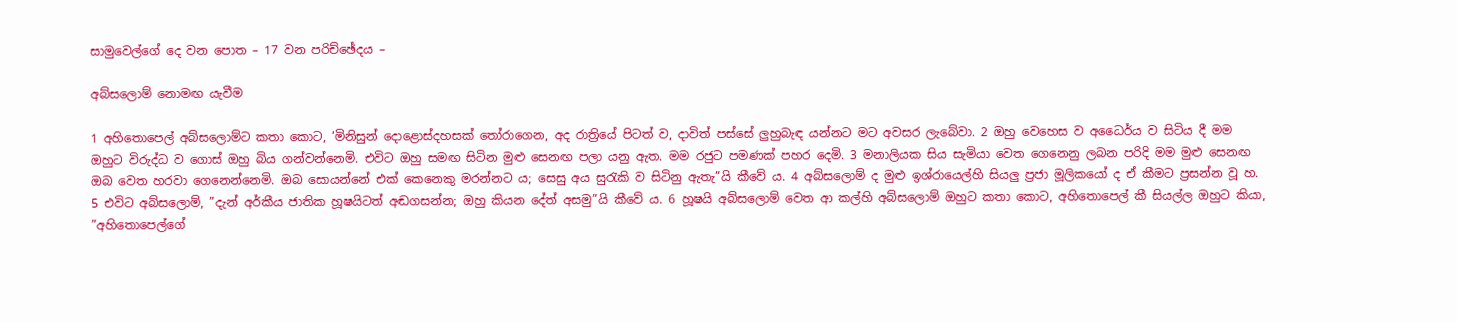සාමුවෙල්ගේ දෙ වන පොත – 17 වන පරිච්ඡේදය –

අබ්සලොම් නො‍මඟ යැවීම

1 අහිතොපෙල් අබ්සලොම්ට කතා කොට, ‘මිනිසුන් දොළො‍ස්දහසක් තෝරාගෙන, අද රාත්‍රියේ පිටත් ව, දාවිත් පස්සේ ලුහුබැඳ යන්නට මට අවසර ලැබේවා. 2 ඔහු වෙහෙස ව අධෛර්ය ව සිටිය දී මම ඔහුට විරුද්ධ ව ගොස් ඔහු බිය ගන්වන්නෙමි. එවිට ඔහු සමඟ සිටින මුළු සෙනඟ පලා යනු ඇත. මම රජුට පමණක් පහර දෙමි. 3 මනාලියක සිය සැමියා වෙත ගෙනෙනු ලබන පරිදි මම මුළු සෙනඟ ඔබ වෙත හරවා ගෙනෙන්නෙමි. ඔබ සොයන්නේ එක් කෙනෙකු මරන්නට ය; සෙසු අය සුරැකි ව සිටිනු ඇතැ”යි කීවේ ය. 4 අබ්සලොම් ද මුළු ඉශ්රායෙල්හි සියලු ප්‍රජා මූලිකයෝ ද ඒ කීමට ප්‍රසන්න වූ හ.
5 එවිට අබ්සලොම්, ”දැන් අර්කීය ජාතික හූෂයිටත් අඬගසන්න; ඔහු කියන දේත් අසමු”යි කීවේ ය. 6 හූෂයි අබ්සලොම් වෙත ආ කල්හි අබ්සලොම් ඔහුට කතා කොට, අහිතොපෙල් කී සියල්ල ඔහුට කියා, ”අහිතොපෙල්ගේ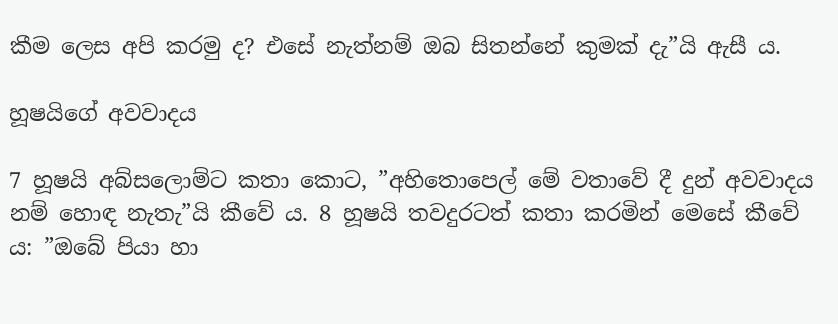කීම ලෙස අපි කරමු ද? එසේ නැත්නම් ඔබ සිතන්නේ කුමක් දැ”යි ඇසී ය.

හූෂයිගේ අවවාදය

7 හූෂයි අබ්සලොම්ට කතා කොට, ”අහිතොපෙල් මේ වතාවේ දී දුන් අවවාදය නම් හොඳ නැතැ”යි කීවේ ය. 8 හූෂයි තවදුරටත් කතා කරමින් මෙසේ කීවේ ය: ”ඔබේ පියා හා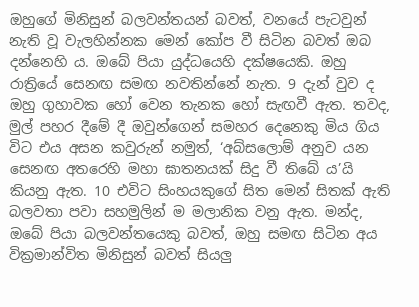ඔහුගේ මිනිසුන් බලවන්තයන් බවත්, වනයේ පැටවුන් නැති වූ වැලහින්නක මෙන් කෝප වී සිටින බවත් ඔබ දන්නෙහි ය. ඔබේ පියා යුද්ධයෙහි දක්ෂයෙකි. ඔහු රාත්‍රියේ සෙනඟ සමඟ නවතින්නේ නැත. 9 දැන් වුව ද ඔහු ගුහාවක හෝ වෙන තැනක හෝ සැඟවී ඇත. තවද, මුල් පහර දීමේ දී ඔවුන්ගෙන් සමහර දෙනෙකු මිය ගිය විට එය අසන කවුරුන් නමුත්, ‘අබ්සලොම් අනුව යන සෙනඟ අතරෙහි මහා ඝාතනයක් සිදු වී තිබේ ය’යි කියනු ඇත. 10 එවිට සිංහයකුගේ සිත මෙන් සිතක් ඇති බලවතා පවා සහමුලින් ම මලානික වනු ඇත. මන්ද, ඔබේ පියා බලවන්තයෙකු බවත්, ඔහු සමඟ සිටින අය වික්‍රමාන්විත මිනිසුන් බවත් සියලු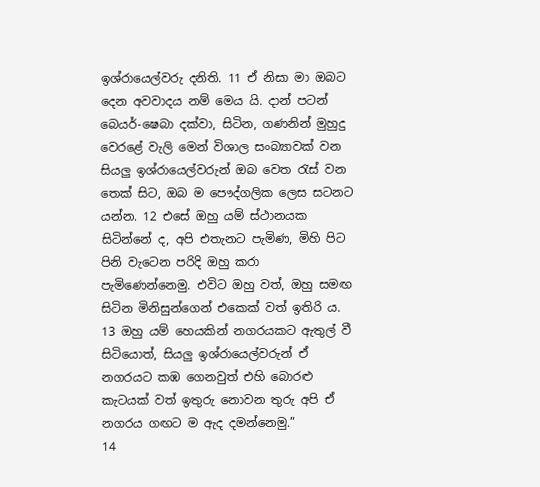ඉශ්රායෙල්වරු දනිති. 11 ඒ නිසා මා ඔබට දෙන අවවාදය නම් මෙය යි. දාන් පටන් බෙයර්-ෂෙබා දක්වා, සිටින, ගණනින් මුහුදු වෙරළේ වැලි මෙන් විශාල සංබ්‍යාවක් වන සියලු ඉශ්රායෙල්වරුන් ඔබ වෙත රැස් වන තෙක් සිට, ඔබ ම පෞද්ගලික ලෙස සටනට යන්න. 12 එසේ ඔහු යම් ස්ථානයක සිටින්නේ ද, අපි එතැනට පැමිණ, මිහි පිට පිනි වැටෙන පරිදි ඔහු කරා පැමිණෙන්නෙමු. එවිට ඔහු වත්, ඔහු සමඟ සිටින මිනිසුන්ගෙන් එකෙක් වත් ඉතිරි ය. 13 ඔහු යම් හෙයකින් නගරයකට ඇතුල් වී සිටියොත්, සියලු ඉශ්රායෙල්වරුන් ඒ නගරයට කඹ ගෙනවුත් එහි බොරළු කැටයක් වත් ඉතුරු නොවන තුරු අපි ඒ නගරය ගඟට ම ඇද දමන්නෙමු.”
14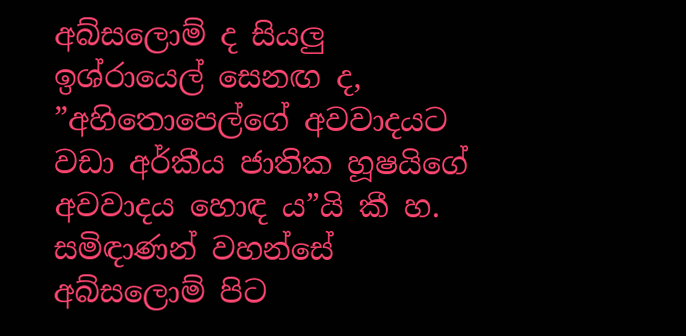අබ්සලොම් ද සියලු ඉශ්රායෙල් සෙනඟ ද, ”අහිතොපෙල්ගේ අවවාදයට වඩා අර්කීය ජාතික හූෂයිගේ අවවාදය හොඳ ය”යි කී හ. සමිඳාණන් වහන්සේ අබ්සලොම් පිට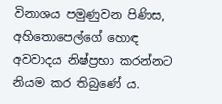විනාශය පමුණුවන පිණිස, අහිතොපෙල්ගේ හොඳ අවවාදය නිෂ්ප්‍රභා කරන්නට නියම කර තිබුණේ ය.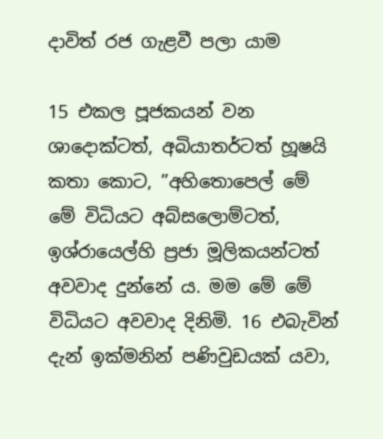දාවිත් රජ ගැළවී පලා යාම

15 එකල පූජකයන් වන ශාදොක්ටත්, අබියාතර්ටත් හූෂයි කතා කොට, ”අහිතොපෙල් මේ මේ විධියට අබ්සලොම්ටත්, ඉශ්රායෙල්හි ප්‍රජා මූලිකයන්ටත් අවවාද දුන්නේ ය. මම මේ මේ විධියට අවවාද දිනිමි. 16 එබැවින් දැන් ඉක්මනින් පණිවුඩයක් යවා,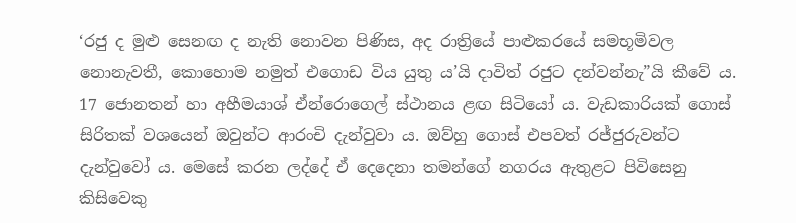‘රජු ද මුළු සෙනඟ ද නැති නොවන පිණිස, අද රාත්‍රියේ පාළුකරයේ සමභූමිවල නො‍නැවතී, කොහොම නමුත් එගොඩ විය යුතු ය’යි දාවිත් රජුට දන්වන්නැ”යි කීවේ ය.
17 ජොනතන් හා අහීමයාශ් ඒන්රොගෙල් ස්ථානය ළඟ සිටියෝ ය. වැඩකාරියක් ගොස් සිරිතක් වශයෙන් ඔවුන්ට ආරංචි දැන්වුවා ය. ඔව්හු ගොස් එපවත් රජ්ජුරුවන්ට දැන්වුවෝ ය. මෙසේ කරන ලද්දේ ඒ දෙදෙනා තමන්ගේ නගරය ඇතුළට පිවිසෙනු කිසිවෙකු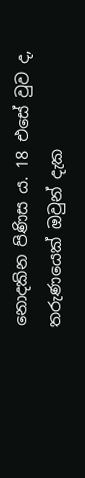නො‍දකින පිණිස ය. 18 එසේ වුව ද, තරුණයෙක් ඔවුන් දැක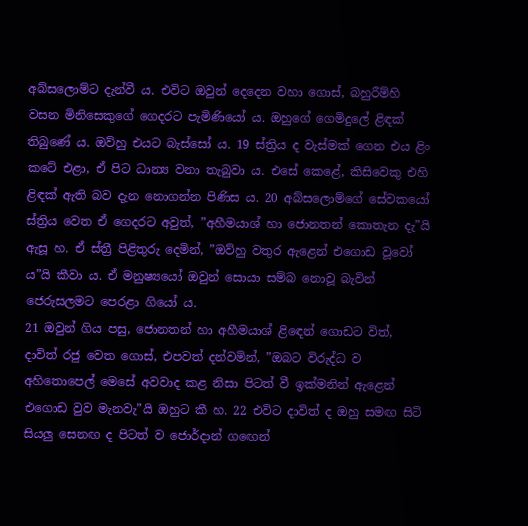අබ්සලොම්ට දැන්වී ය. එවිට ඔවුන් දෙදෙන වහා ගොස්, බහුරීම්හි වසන මිනිසෙකුගේ ගෙදරට පැමිණියෝ ය. ඔහුගේ ගෙමිදුලේ ළිඳක් තිබුණේ ය. ඔව්හු එයට බැස්සෝ ය. 19 ස්ත්‍රිය ද වැස්මක් ගෙන එය ළිං කටේ එළා, ඒ පිට ධාන්‍ය වනා තැබුවා ය. එසේ කෙළේ, කිසිවෙකු එහි ළිඳක් ඇති බව දැන නො‍ගන්න පිණිස ය. 20 අබ්සලොම්ගේ සේවකයෝ ස්ත්‍රිය වෙත ඒ ගෙදරට අවුත්, ”අහීමයාශ් හා ජොනතන් කොතැන දැ”යි ඇසූ හ. ඒ ස්ත්‍රී පිළිතුරු දෙමින්, ”ඔව්හු වතුර ඇළෙන් එගොඩ වූවෝ ය”යි කීවා ය. ඒ මනුෂ්‍යයෝ ඔවුන් සොයා සම්බ නො‍වූ බැවින් ජෙරුසලමට පෙරළා ගියෝ ය.
21 ඔවුන් ගිය පසු, ජොනතන් හා අහීමයාශ් ළිඳෙන් ගොඩට විත්, දාවිත් රජු වෙත ගොස්, එපවත් දන්වමින්, ”ඔබට විරුද්ධ ව අහිතොපෙල් මෙසේ අවවාද කළ නිසා පිටත් වී ඉක්මනින් ඇළෙන් එගොඩ වුව මැනවැ”යි ඔහුට කී හ. 22 එවිට දාවිත් ද ඔහු සමඟ සිටි සියලු සෙනඟ ද පිටත් ව ජොර්දාන් ගඟෙන්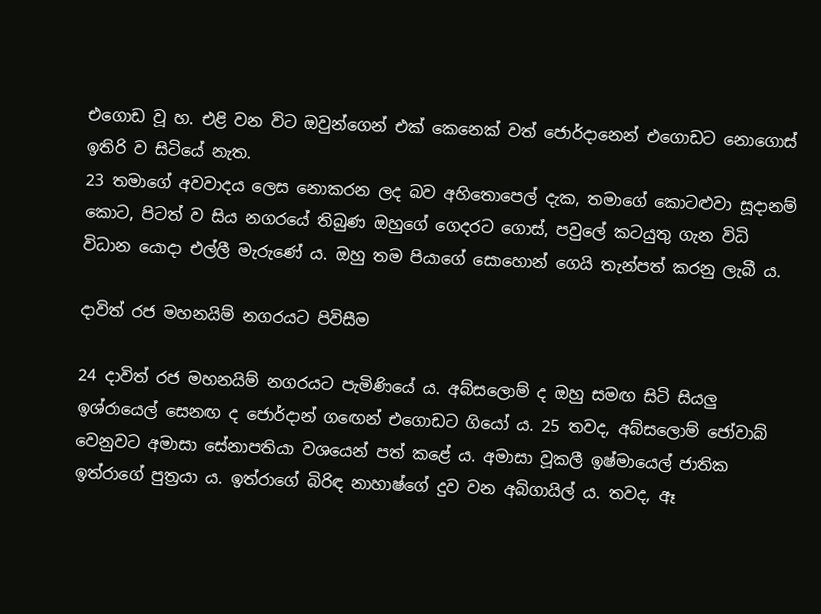එගොඩ වූ හ. එළි වන විට ඔවුන්ගෙන් එක් කෙනෙක් වත් ජොර්දානෙන් එගොඩට නො‍ගොස් ඉතිරි ව සිටියේ නැත.
23 තමාගේ අවවාදය ලෙස නො‍කරන ලද බව අහිතොපෙල් දැක, තමාගේ කොටළුවා සූදානම් කොට, පිටත් ව සිය නගරයේ තිබුණ ඔහුගේ ගෙදරට ගොස්, පවුලේ කටයුතු ගැන විධි විධාන යොදා එල්ලී මැරුණේ ය. ඔහු තම පියාගේ සොහොන් ගෙයි තැන්පත් කරනු ලැබී ය.

දාවිත් රජ මහනයිම් නගරයට පිවිසීම

24 දාවිත් රජ මහනයිම් නගරයට පැමිණියේ ය. අබ්සලොම් ද ඔහු සමඟ සිටි සියලු ඉශ්රායෙල් සෙනඟ ද ජොර්දාන් ගඟෙන් එගොඩට ගියෝ ය. 25 තවද, අබ්සලොම් ජෝවාබ් වෙනුවට අමාසා සේනාපතියා වශයෙන් පත් කළේ ය. අමාසා වූකලී ඉෂ්මායෙල් ජාතික ඉත්රාගේ පුත්‍රයා ය. ඉත්රාගේ බිරිඳ නාහාෂ්ගේ දුව වන අබිගායිල් ය. තවද, ඈ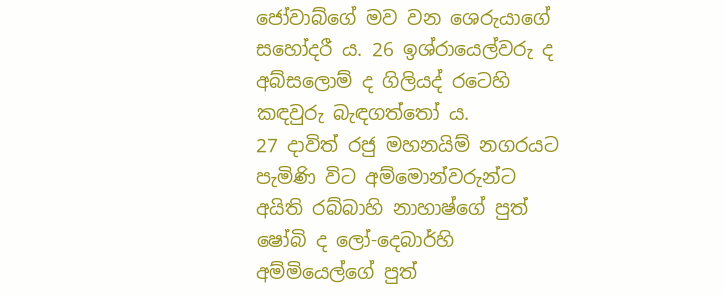ජෝවාබ්ගේ මව වන ශෙරුයාගේ සහෝදරී ය. 26 ඉශ්රායෙල්වරු ද අබ්සලොම් ද ගිලියද් රටෙහි කඳවුරු බැඳගත්තෝ ය.
27 දාවිත් රජු මහනයිම් නගරයට පැමිණි විට අම්මොන්වරුන්ට අයිති රබ්බාහි නාහාෂ්ගේ පුත් ෂෝබි ද ලෝ-දෙබාර්හි අම්මියෙල්ගේ පුත්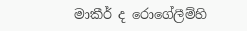මාකීර් ද රොගේලීම්හි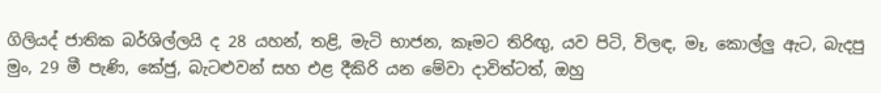ගිලියද් ජාතික බර්ශිල්ලයි ද 28 යහන්, තළි, මැටි භාජන, කෑමට තිරිඟු, යව පිටි, විලඳ, මෑ, කොල්ලු ඇට, බැදපු මුං, 29 මී පැණි, කේජු, බැටළුවන් සහ එළ දීකිරි යන මේවා දාවිත්ටත්, ඔහු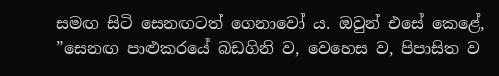සමඟ සිටි සෙනඟටත් ගෙනාවෝ ය. ඔවුන් එසේ කෙළේ, ”සෙනඟ පාළුකරයේ බඩගිනි ව, වෙහෙස ව, පිපාසිත ව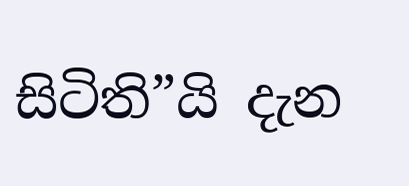සිටිති”යි දැන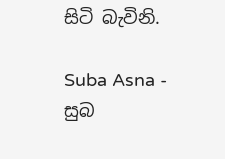සිටි බැවිනි.

Suba Asna - සුබ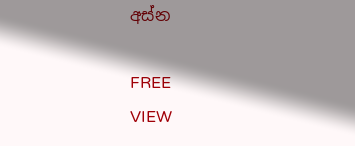අස්න

FREE
VIEW